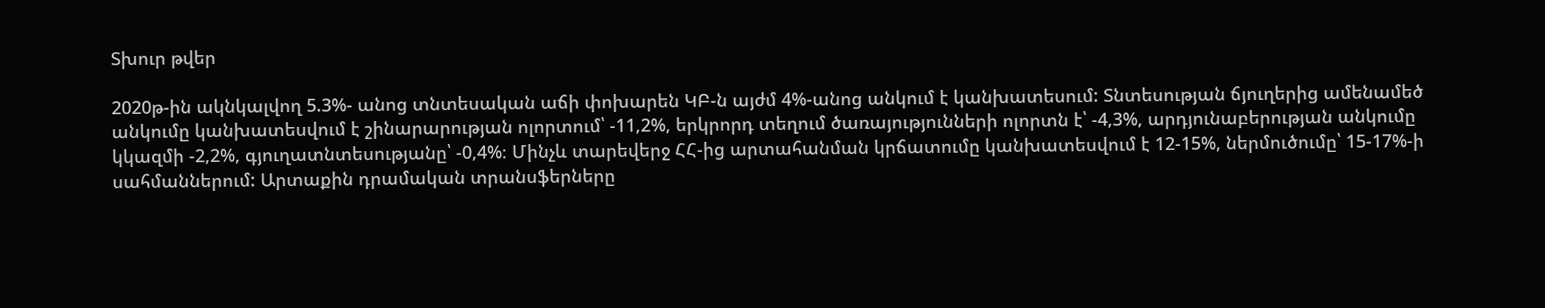Տխուր թվեր

2020թ-ին ակնկալվող 5.3%- անոց տնտեսական աճի փոխարեն ԿԲ-ն այժմ 4%-անոց անկում է կանխատեսում: Տնտեսության ճյուղերից ամենամեծ անկումը կանխատեսվում է շինարարության ոլորտում՝ -11,2%, երկրորդ տեղում ծառայությունների ոլորտն է՝ -4,3%, արդյունաբերության անկումը կկազմի -2,2%, գյուղատնտեսությանը՝ -0,4%։ Մինչև տարեվերջ ՀՀ-ից արտահանման կրճատումը կանխատեսվում է 12-15%, ներմուծումը՝ 15-17%-ի սահմաններում: Արտաքին դրամական տրանսֆերները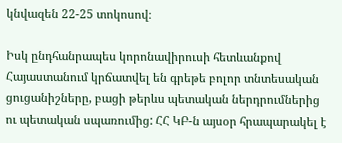կնվազեն 22-25 տոկոսով։

Իսկ ընդհանրապես կորոնավիրուսի հետևանքով Հայաստանում կրճատվել են գրեթե բոլոր տնտեսական ցուցանիշները, բացի թերևս պետական ներդրումներից ու պետական սպառումից: ՀՀ ԿԲ-ն այսօր հրապարակել է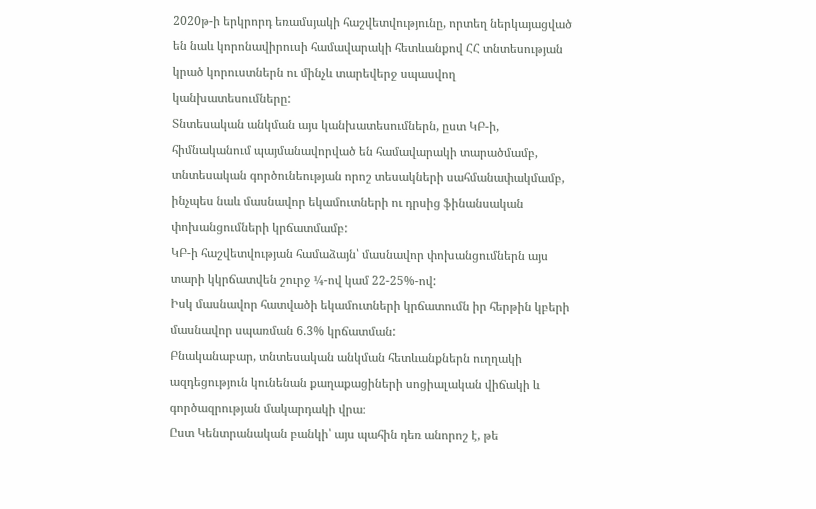2020թ-ի երկրորդ եռամսյակի հաշվետվությունը, որտեղ ներկայացված են նաև կորոնավիրուսի համավարակի հետևանքով ՀՀ տնտեսության կրած կորուստներն ու մինչև տարեվերջ սպասվող կանխատեսումները:
Տնտեսական անկման այս կանխատեսումներն, ըստ ԿԲ-ի, հիմնականում պայմանավորված են համավարակի տարածմամբ, տնտեսական գործունեության որոշ տեսակների սահմանափակմամբ, ինչպես նաև մասնավոր եկամուտների ու դրսից ֆինանսական փոխանցումների կրճատմամբ:
ԿԲ-ի հաշվետվության համաձայն՝ մասնավոր փոխանցումներն այս տարի կկրճատվեն շուրջ ¼-ով կամ 22-25%-ով:
Իսկ մասնավոր հատվածի եկամուտների կրճատումն իր հերթին կբերի մասնավոր սպառման 6.3% կրճատման:
Բնականաբար, տնտեսական անկման հետևանքներն ուղղակի ազդեցություն կունենան քաղաքացիների սոցիալական վիճակի և գործազրության մակարդակի վրա։
Ըստ Կենտրանական բանկի՝ այս պահին դեռ անորոշ է, թե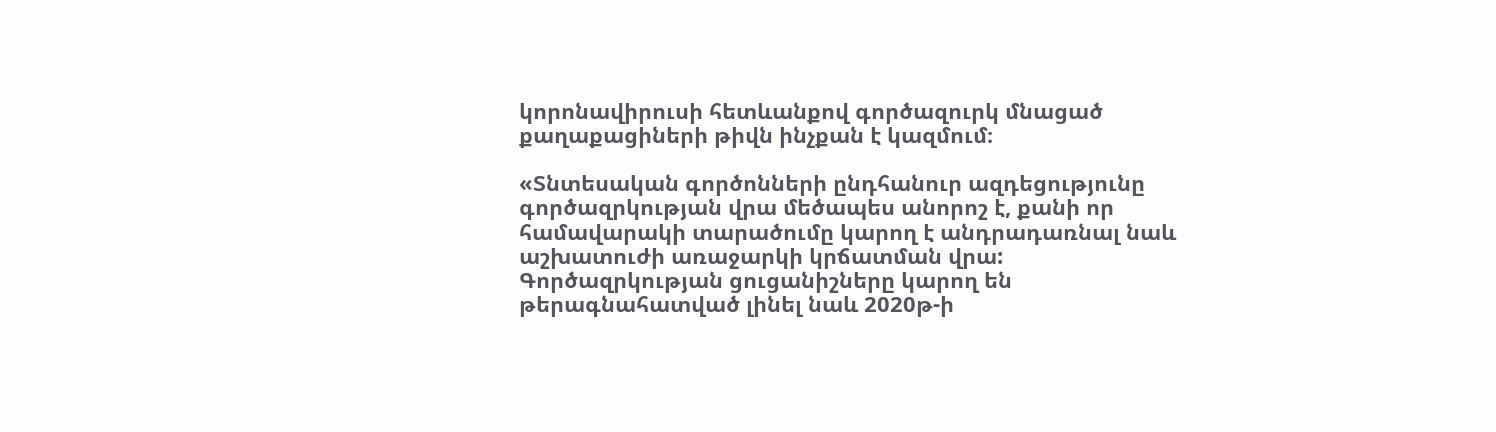կորոնավիրուսի հետևանքով գործազուրկ մնացած քաղաքացիների թիվն ինչքան է կազմում։

«Տնտեսական գործոնների ընդհանուր ազդեցությունը գործազրկության վրա մեծապես անորոշ է, քանի որ համավարակի տարածումը կարող է անդրադառնալ նաև աշխատուժի առաջարկի կրճատման վրա: Գործազրկության ցուցանիշները կարող են թերագնահատված լինել նաև 2020թ-ի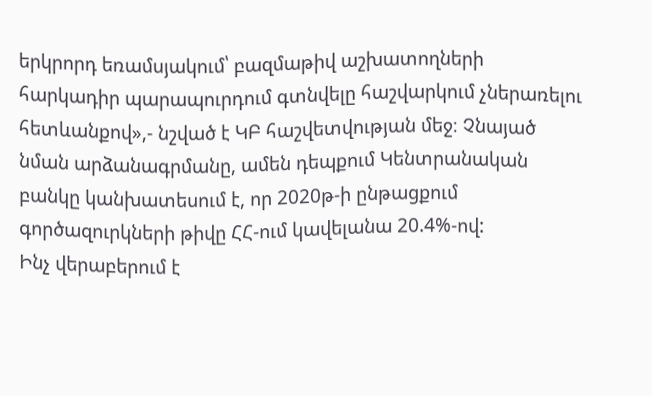երկրորդ եռամսյակում՝ բազմաթիվ աշխատողների հարկադիր պարապուրդում գտնվելը հաշվարկում չներառելու հետևանքով»,- նշված է ԿԲ հաշվետվության մեջ։ Չնայած նման արձանագրմանը, ամեն դեպքում Կենտրանական բանկը կանխատեսում է, որ 2020թ-ի ընթացքում գործազուրկների թիվը ՀՀ-ում կավելանա 20.4%-ով:
Ինչ վերաբերում է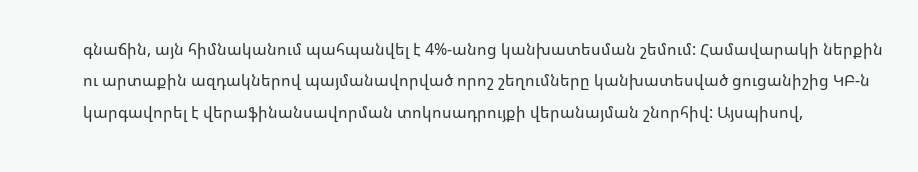գնաճին, այն հիմնականում պահպանվել է 4%-անոց կանխատեսման շեմում: Համավարակի ներքին ու արտաքին ազդակներով պայմանավորված որոշ շեղումները կանխատեսված ցուցանիշից ԿԲ-ն կարգավորել է վերաֆինանսավորման տոկոսադրույքի վերանայման շնորհիվ: Այսպիսով,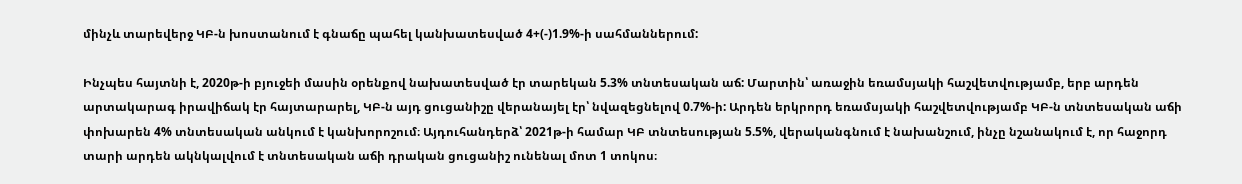մինչև տարեվերջ ԿԲ-ն խոստանում է գնաճը պահել կանխատեսված 4+(-)1.9%-ի սահմաններում:

Ինչպես հայտնի է, 2020թ-ի բյուջեի մասին օրենքով նախատեսված էր տարեկան 5.3% տնտեսական աճ: Մարտին՝ առաջին եռամսյակի հաշվետվությամբ, երբ արդեն արտակարագ իրավիճակ էր հայտարարել, ԿԲ-ն այդ ցուցանիշը վերանայել էր՝ նվազեցնելով 0.7%-ի: Արդեն երկրորդ եռամսյակի հաշվետվությամբ ԿԲ-ն տնտեսական աճի փոխարեն 4% տնտեսական անկում է կանխորոշում։ Այդուհանդերձ՝ 2021թ-ի համար ԿԲ տնտեսության 5.5%, վերականգնում է նախանշում, ինչը նշանակում է, որ հաջորդ տարի արդեն ակնկալվում է տնտեսական աճի դրական ցուցանիշ ունենալ մոտ 1 տոկոս։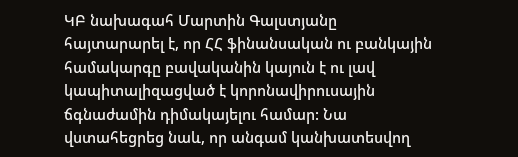ԿԲ նախագահ Մարտին Գալստյանը հայտարարել է, որ ՀՀ ֆինանսական ու բանկային համակարգը բավականին կայուն է ու լավ կապիտալիզացված է կորոնավիրուսային ճգնաժամին դիմակայելու համար: Նա վստահեցրեց նաև, որ անգամ կանխատեսվող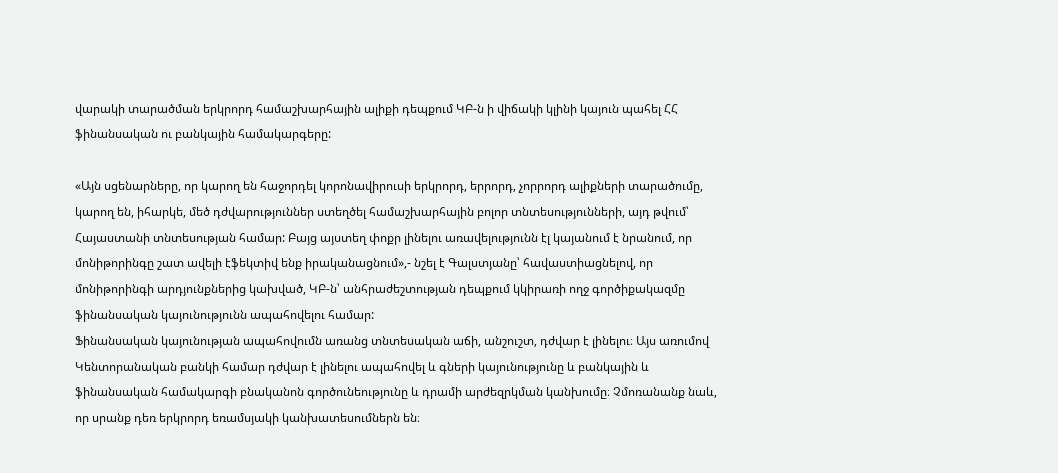վարակի տարածման երկրորդ համաշխարհային ալիքի դեպքում ԿԲ-ն ի վիճակի կլինի կայուն պահել ՀՀ ֆինանսական ու բանկային համակարգերը:

«Այն սցենարները, որ կարող են հաջորդել կորոնավիրուսի երկրորդ, երրորդ, չորրորդ ալիքների տարածումը, կարող են, իհարկե, մեծ դժվարություններ ստեղծել համաշխարհային բոլոր տնտեսությունների, այդ թվում՝ Հայաստանի տնտեսության համար: Բայց այստեղ փոքր լինելու առավելությունն էլ կայանում է նրանում, որ մոնիթորինգը շատ ավելի էֆեկտիվ ենք իրականացնում»,- նշել է Գալստյանը՝ հավաստիացնելով, որ մոնիթորինգի արդյունքներից կախված, ԿԲ-ն՝ անհրաժեշտության դեպքում կկիրառի ողջ գործիքակազմը ֆինանսական կայունությունն ապահովելու համար:
Ֆինանսական կայունության ապահովումն առանց տնտեսական աճի, անշուշտ, դժվար է լինելու։ Այս առումով Կենտորանական բանկի համար դժվար է լինելու ապահովել և գների կայունությունը և բանկային և ֆինանսական համակարգի բնականոն գործունեությունը և դրամի արժեզրկման կանխումը։ Չմոռանանք նաև, որ սրանք դեռ երկրորդ եռամսյակի կանխատեսումներն են։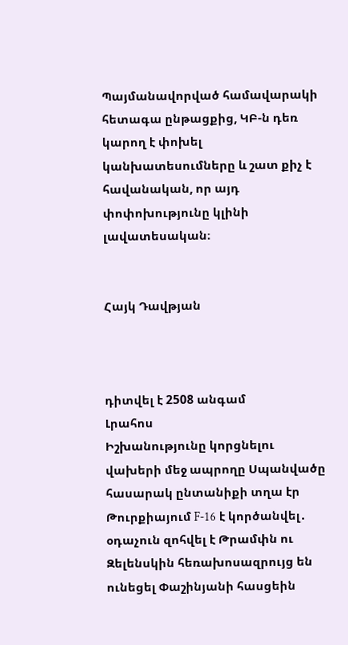Պայմանավորված համավարակի հետագա ընթացքից, ԿԲ-ն դեռ կարող է փոխել կանխատեսումները և շատ քիչ է հավանական, որ այդ փոփոխությունը կլինի լավատեսական։


Հայկ Դավթյան



դիտվել է 2508 անգամ
Լրահոս
Իշխանությունը կորցնելու վախերի մեջ ապրողը Սպանվածը  հասարակ ընտանիքի տղա էր Թուրքիայում F-16 է կործանվել․ օդաչուն զոհվել է Թրամփն ու Զելենսկին հեռախոսազրույց են ունեցել Փաշինյանի հասցեին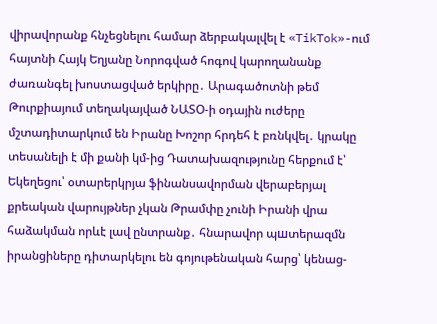վիրավորանք հնչեցնելու համար ձերբակալվել է «TikTok»-ում հայտնի Հայկ Եղյանը Նորոգված հոգով կարողանանք ժառանգել խոստացված երկիրը․ Արագածոտնի թեմ Թուրքիայում տեղակայված ՆԱՏՕ-ի օդային ուժերը մշտադիտարկում են Իրանը Խոշոր հրդեհ է բռնկվել․ կրակը տեսանելի է մի քանի կմ-ից Դատախազությունը հերքում է՝ Եկեղեցու՝ օտարերկրյա ֆինանսավորման վերաբերյալ քրեական վարույթներ չկան Թրամփը չունի Իրանի վրա հաձակման որևէ լավ ընտրանք․ հնարավոր պшտերազմն իրանցիները դիտարկելու են գոյութենական հարց՝ կենաց-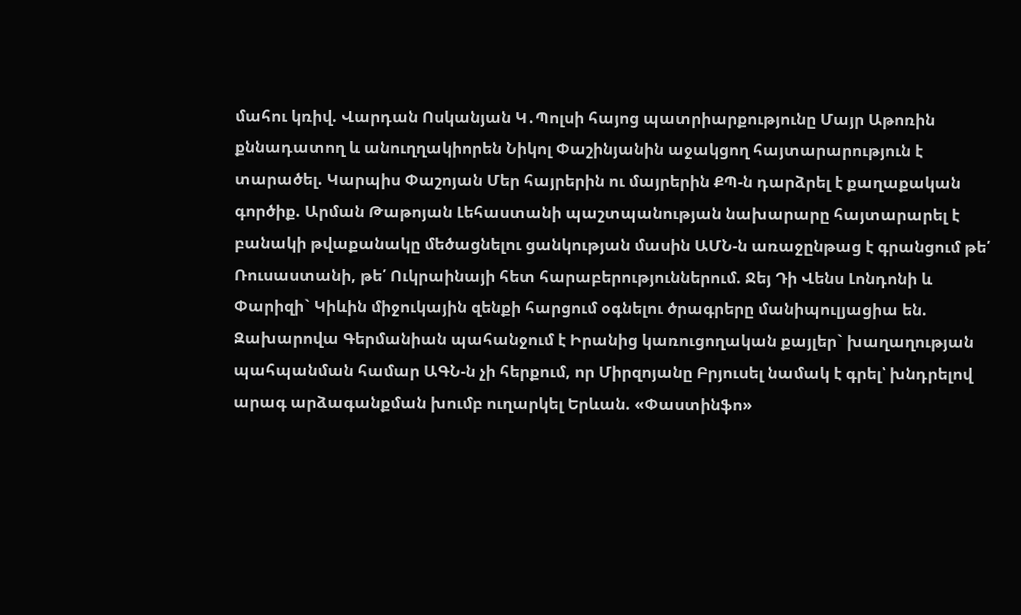մահու կռիվ. Վարդան Ոսկանյան Կ․Պոլսի հայոց պատրիարքությունը Մայր Աթոռին քննադատող և անուղղակիորեն Նիկոլ Փաշինյանին աջակցող հայտարարություն է տարածել. Կարպիս Փաշոյան Մեր հայրերին ու մայրերին ՔՊ-ն դարձրել է քաղաքական գործիք. Արման Թաթոյան Լեհաստանի պաշտպանության նախարարը հայտարարել է բանակի թվաքանակը մեծացնելու ցանկության մասին ԱՄՆ-ն առաջընթաց է գրանցում թե՛ Ռուսաստանի, թե՛ Ուկրաինայի հետ հարաբերություններում. Ջեյ Դի Վենս Լոնդոնի և Փարիզի` Կիևին միջուկային զենքի հարցում օգնելու ծրագրերը մանիպուլյացիա են. Զախարովա Գերմանիան պահանջում է Իրանից կառուցողական քայլեր` խաղաղության պահպանման համար ԱԳՆ-ն չի հերքում, որ Միրզոյանը Բրյուսել նամակ է գրել՝ խնդրելով արագ արձագանքման խումբ ուղարկել Երևան. «Փաստինֆո»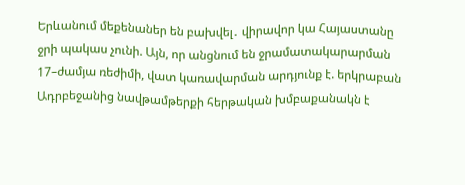Երևանում մեքենաներ են բախվել․ վիրավոր կա Հայաստանը ջրի պակաս չունի. Այն, որ անցնում են ջրամատակարարման 17–ժամյա ռեժիմի, վատ կառավարման արդյունք է. երկրաբան Ադրբեջանից նավթամթերքի հերթական խմբաքանակն է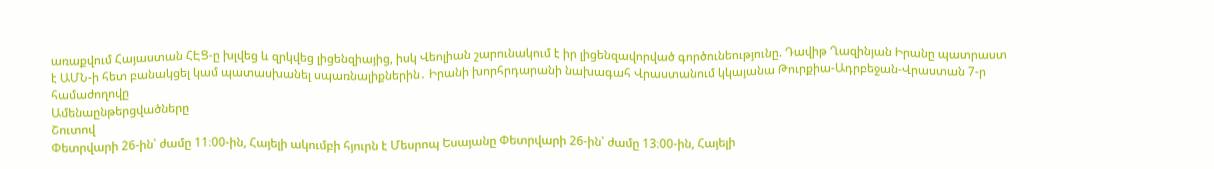առաքվում Հայաստան ՀԷՑ-ը խլվեց և զրկվեց լիցենզիայից, իսկ Վեոլիան շարունակում է իր լիցենզավորված գործունեությունը. Դավիթ Ղազինյան Իրանը պատրաստ է ԱՄՆ-ի հետ բանակցել կամ պատասխանել սպառնալիքներին․ Իրանի խորհրդարանի նախագահ Վրաստանում կկայանա Թուրքիա-Ադրբեջան-Վրաստան 7-ր համաժողովը
Ամենաընթերցվածները
Շուտով
Փետրվարի 26-ին՝ ժամը 11։00-ին, Հայելի ակումբի հյուրն է Մեսրոպ Եսայանը Փետրվարի 26-ին՝ ժամը 13։00-ին, Հայելի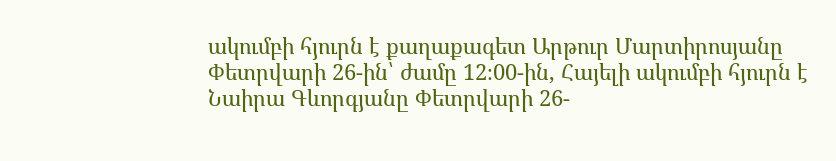ակումբի հյուրն է քաղաքագետ Արթուր Մարտիրոսյանը Փետրվարի 26-ին՝ ժամը 12։00-ին, Հայելի ակումբի հյուրն է Նաիրա Գևորգյանը Փետրվարի 26-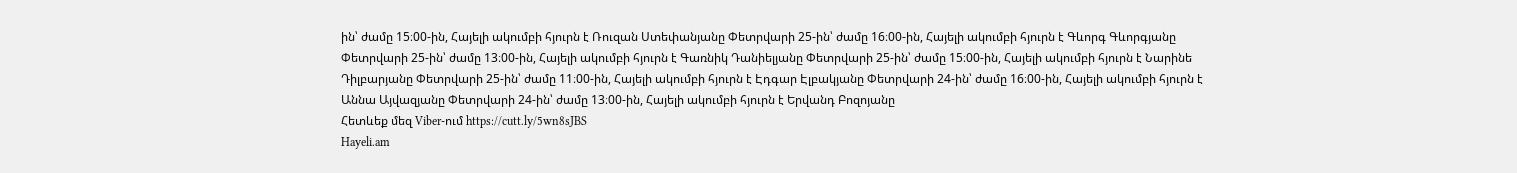ին՝ ժամը 15։00-ին, Հայելի ակումբի հյուրն է Ռուզան Ստեփանյանը Փետրվարի 25-ին՝ ժամը 16։00-ին, Հայելի ակումբի հյուրն է Գևորգ Գևորգյանը Փետրվարի 25-ին՝ ժամը 13։00-ին, Հայելի ակումբի հյուրն է Գառնիկ Դանիելյանը Փետրվարի 25-ին՝ ժամը 15։00-ին, Հայելի ակումբի հյուրն է Նարինե Դիլբարյանը Փետրվարի 25-ին՝ ժամը 11։00-ին, Հայելի ակումբի հյուրն է Էդգար Էլբակյանը Փետրվարի 24-ին՝ ժամը 16։00-ին, Հայելի ակումբի հյուրն է Աննա Այվազյանը Փետրվարի 24-ին՝ ժամը 13։00-ին, Հայելի ակումբի հյուրն է Երվանդ Բոզոյանը
Հետևեք մեզ Viber-ում https://cutt.ly/5wn8sJBS
Hayeli.am